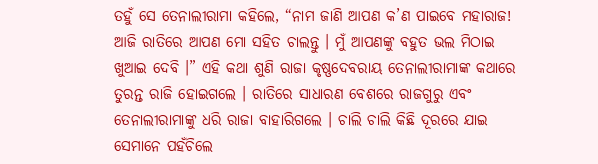ତହୁଁ ସେ ତେନାଲୀରାମା କହିଲେ, “ନାମ ଜାଣି ଆପଣ କ’ଣ ପାଇବେ ମହାରାଜ! ଆଜି ରାତିରେ ଆପଣ ମୋ ସହିତ ଚାଲନ୍ତୁ । ମୁଁ ଆପଣଙ୍କୁ ବହୁତ ଭଲ ମିଠାଇ ଖୁଆଇ ଦେବି ।” ଏହି କଥା ଶୁଣି ରାଜା କୃଷ୍ଣଦେବରାୟ ତେନାଲୀରାମାଙ୍କ କଥାରେ ତୁରନ୍ତ ରାଜି ହୋଇଗଲେ । ରାତିରେ ସାଧାରଣ ବେଶରେ ରାଜଗୁରୁ ଏବଂ ତେନାଲୀରାମାଙ୍କୁ ଧରି ରାଜା ବାହାରିଗଲେ । ଚାଲି ଚାଲି କିଛି ଦୂରରେ ଯାଇ ସେମାନେ ପହଁଚିଲେ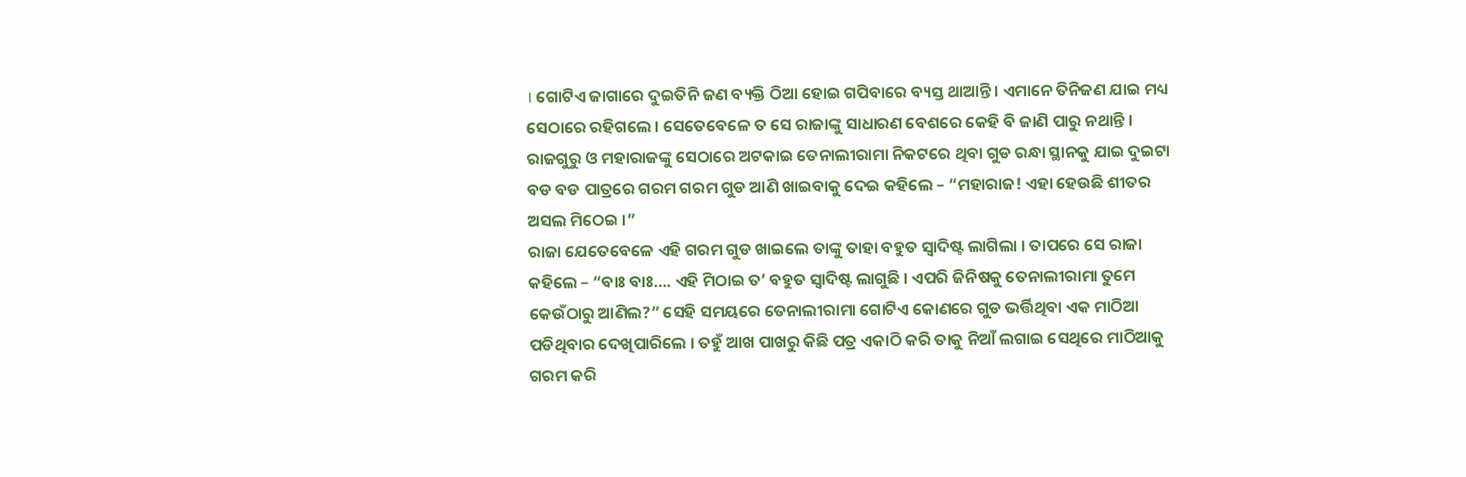। ଗୋଟିଏ ଜାଗାରେ ଦୁଇତିନି ଜଣ ବ୍ୟକ୍ତି ଠିଆ ହୋଇ ଗପିବାରେ ବ୍ୟସ୍ତ ଥାଆନ୍ତି । ଏମାନେ ତିନିଜଣ ଯାଇ ମଧ୍ୟ ସେଠାରେ ରହିଗଲେ । ସେତେବେଳେ ତ ସେ ରାଜାଙ୍କୁ ସାଧାରଣ ବେଶରେ କେହି ବି ଜାଣି ପାରୁ ନଥାନ୍ତି । ରାଜଗୁରୁ ଓ ମହାରାଜଙ୍କୁ ସେଠାରେ ଅଟକାଇ ତେନାଲୀରାମା ନିକଟରେ ଥିବା ଗୁଡ ରନ୍ଧା ସ୍ଥାନକୁ ଯାଇ ଦୁଇଟା ବଡ ବଡ ପାତ୍ରରେ ଗରମ ଗରମ ଗୁଡ ଆଣି ଖାଇବାକୁ ଦେଇ କହିଲେ – “ମହାରାଜ! ଏହା ହେଉଛି ଶୀତର ଅସଲ ମିଠେଇ ।”
ରାଜା ଯେତେବେଳେ ଏହି ଗରମ ଗୁଡ ଖାଇଲେ ତାଙ୍କୁ ତାହା ବହୁତ ସ୍ୱାଦିଷ୍ଟ ଲାଗିଲା । ତାପରେ ସେ ରାଜା କହିଲେ – “ବାଃ ବାଃ…. ଏହି ମିଠାଇ ତ’ ବହୁତ ସ୍ୱାଦିଷ୍ଟ ଲାଗୁଛି । ଏପରି ଜିନିଷକୁ ତେନାଲୀରାମା ତୁମେ କେଉଁଠାରୁ ଆଣିଲ?” ସେହି ସମୟରେ ତେନାଲୀରାମା ଗୋଟିଏ କୋଣରେ ଗୁଡ ଭର୍ତ୍ତିଥିବା ଏକ ମାଠିଆ ପଡିଥିବାର ଦେଖିପାରିଲେ । ତହୁଁ ଆଖ ପାଖରୁ କିଛି ପତ୍ର ଏକାଠି କରି ତାକୁ ନିଆଁ ଲଗାଇ ସେଥିରେ ମାଠିଆକୁ ଗରମ କରି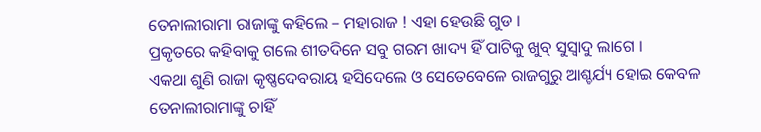ତେନାଲୀରାମା ରାଜାଙ୍କୁ କହିଲେ – ମହାରାଜ ! ଏହା ହେଉଛି ଗୁଡ ।
ପ୍ରକୃତରେ କହିବାକୁ ଗଲେ ଶୀତଦିନେ ସବୁ ଗରମ ଖାଦ୍ୟ ହିଁ ପାଟିକୁ ଖୁବ୍ ସୁସ୍ୱାଦୁ ଲାଗେ ।
ଏକଥା ଶୁଣି ରାଜା କୃଷ୍ଣଦେବରାୟ ହସିଦେଲେ ଓ ସେତେବେଳେ ରାଜଗୁରୁ ଆଶ୍ଚର୍ଯ୍ୟ ହୋଇ କେବଳ ତେନାଲୀରାମାଙ୍କୁ ଚାହିଁ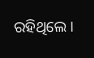ରହିଥିଲେ ।